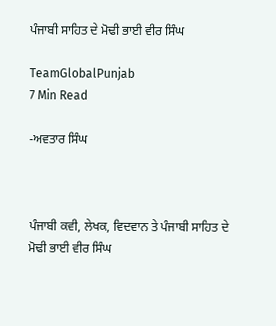ਪੰਜਾਬੀ ਸਾਹਿਤ ਦੇ ਮੋਢੀ ਭਾਈ ਵੀਰ ਸਿੰਘ

TeamGlobalPunjab
7 Min Read

-ਅਵਤਾਰ ਸਿੰਘ



ਪੰਜਾਬੀ ਕਵੀ, ਲੇਖਕ, ਵਿਦਵਾਨ ਤੇ ਪੰਜਾਬੀ ਸਾਹਿਤ ਦੇ ਮੋਢੀ ਭਾਈ ਵੀਰ ਸਿੰਘ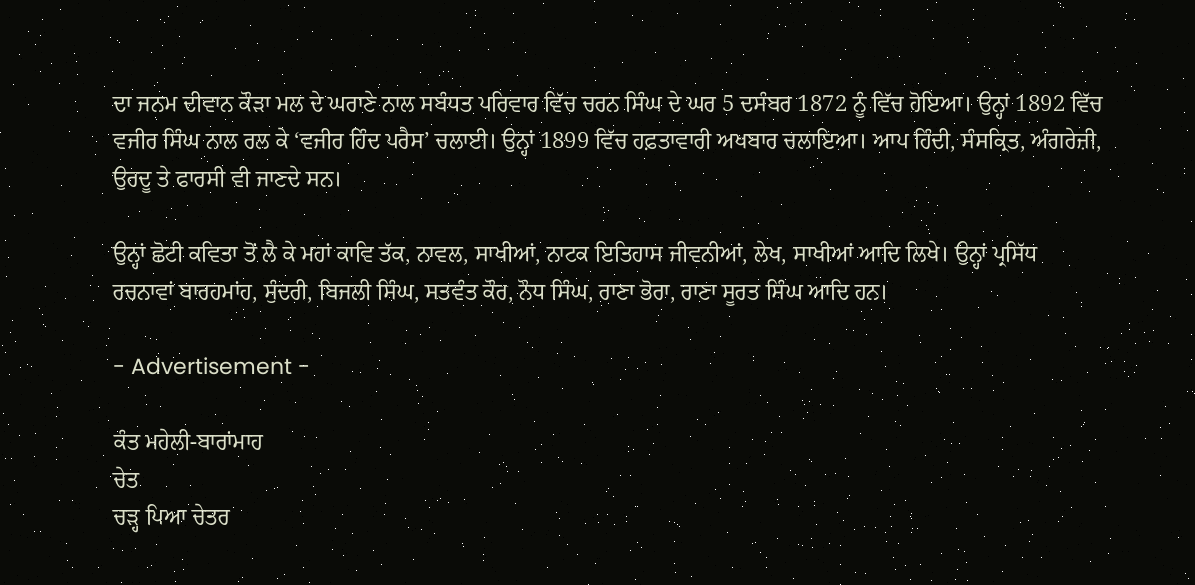ਦਾ ਜਨਮ ਦੀਵਾਨ ਕੌੜਾ ਮਲ ਦੇ ਘਰਾਣੇ ਨਾਲ ਸਬੰਧਤ ਪਰਿਵਾਰ ਵਿੱਚ ਚਰਨ ਸਿੰਘ ਦੇ ਘਰ 5 ਦਸੰਬਰ 1872 ਨੂੰ ਵਿੱਚ ਹੋਇਆ। ਉਨ੍ਹਾਂ 1892 ਵਿੱਚ ਵਜੀਰ ਸਿੰਘ ਨਾਲ ਰਲ ਕੇ ‘ਵਜੀਰ ਹਿੰਦ ਪਰੈਸ’ ਚਲਾਈ। ਉਨ੍ਹਾਂ 1899 ਵਿੱਚ ਹਫ਼ਤਾਵਾਰੀ ਅਖਬਾਰ ਚਲਾਇਆ। ਆਪ ਹਿੰਦੀ, ਸੰਸਕ੍ਰਿਤ, ਅੰਗਰੇਜ਼ੀ, ਉਰਦੂ ਤੇ ਫਾਰਸੀ ਵੀ ਜਾਣਦੇ ਸਨ।

ਉਨ੍ਹਾਂ ਛੋਟੀ ਕਵਿਤਾ ਤੋਂ ਲੈ ਕੇ ਮਹਾਂ ਕਾਵਿ ਤੱਕ, ਨਾਵਲ, ਸਾਖੀਆਂ, ਨਾਟਕ ਇਤਿਹਾਸ ਜੀਵਨੀਆਂ, ਲੇਖ, ਸਾਖੀਆਂ ਆਦਿ ਲਿਖੇ। ਉਨ੍ਹਾਂ ਪ੍ਰਸਿੱਧ ਰਚਨਾਵਾਂ ਬਾਰਹਮਾਂਹ, ਸੁੰਦਰੀ, ਬਿਜਲੀ ਸਿੰਘ, ਸਤਵੰਤ ਕੌਰ, ਨੌਧ ਸਿੰਘ, ਰਾਣਾ ਭੋਰਾ, ਰਾਣਾ ਸੂਰਤ ਸਿੰਘ ਆਦਿ ਹਨ।

- Advertisement -

ਕੰਤ ਮਹੇਲੀ-ਬਾਰਾਂਮਾਹ
ਚੇਤ
ਚੜ੍ਹ ਪਿਆ ਚੇਤਰ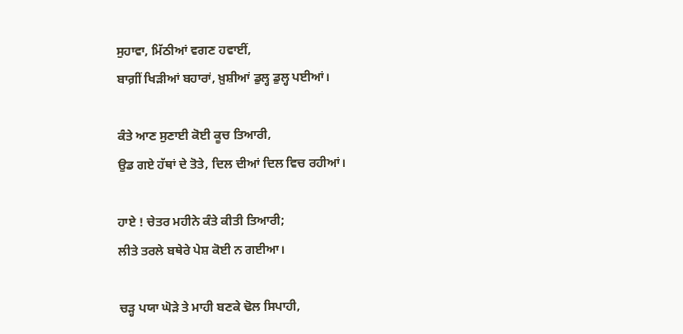ਸੁਹਾਵਾ, ਮਿੱਠੀਆਂ ਵਗਣ ਹਵਾਈਂ,
ਬਾਗ਼ੀਂ ਖਿੜੀਆਂ ਬਹਾਰਾਂ, ਖ਼ੁਸ਼ੀਆਂ ਡੁਲ੍ਹ ਡੁਲ੍ਹ ਪਈਆਂ।

ਕੰਤੇ ਆਣ ਸੁਣਾਈ ਕੋਈ ਕੂਚ ਤਿਆਰੀ,
ਉਡ ਗਏ ਹੱਥਾਂ ਦੇ ਤੋਤੇ, ਦਿਲ ਦੀਆਂ ਦਿਲ ਵਿਚ ਰਹੀਆਂ।

ਹਾਏ ! ਚੇਤਰ ਮਹੀਨੇ ਕੰਤੇ ਕੀਤੀ ਤਿਆਰੀ;
ਲੀਤੇ ਤਰਲੇ ਬਥੇਰੇ ਪੇਸ਼ ਕੋਈ ਨ ਗਈਆ।

ਚੜ੍ਹ ਪਯਾ ਘੋੜੇ ਤੇ ਮਾਹੀ ਬਣਕੇ ਢੋਲ ਸਿਪਾਹੀ,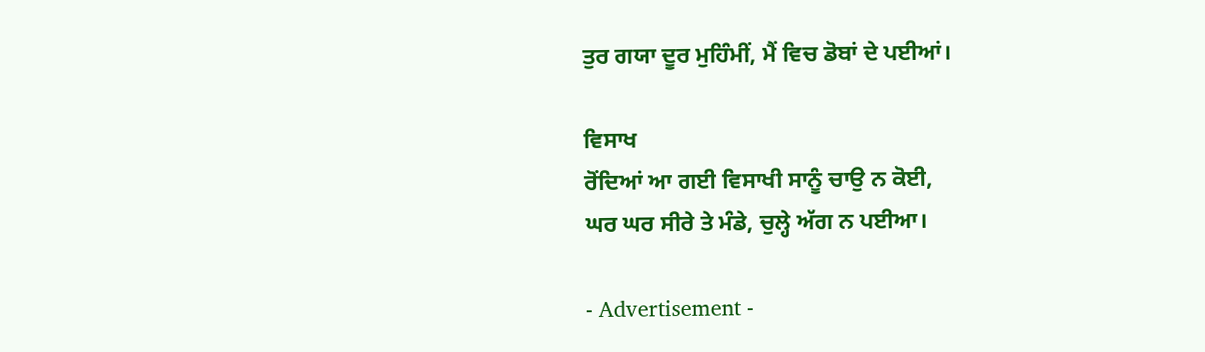ਤੁਰ ਗਯਾ ਦੂਰ ਮੁਹਿੰਮੀਂ, ਮੈਂ ਵਿਚ ਡੋਬਾਂ ਦੇ ਪਈਆਂ।

ਵਿਸਾਖ
ਰੋਂਦਿਆਂ ਆ ਗਈ ਵਿਸਾਖੀ ਸਾਨੂੰ ਚਾਉ ਨ ਕੋਈ,
ਘਰ ਘਰ ਸੀਰੇ ਤੇ ਮੰਡੇ, ਚੁਲ੍ਹੇ ਅੱਗ ਨ ਪਈਆ।

- Advertisement -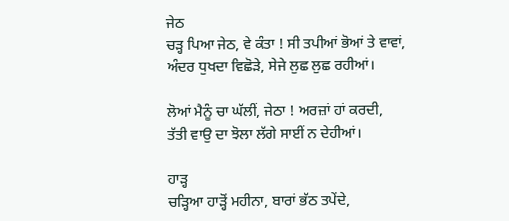ਜੇਠ
ਚੜ੍ਹ ਪਿਆ ਜੇਠ, ਵੇ ਕੰਤਾ ! ਸੀ ਤਪੀਆਂ ਭੋਆਂ ਤੇ ਵਾਵਾਂ,
ਅੰਦਰ ਧੁਖਦਾ ਵਿਛੋੜੇ, ਸੇਜੇ ਲੁਛ ਲੁਛ ਰਹੀਆਂ।

ਲੋਆਂ ਮੈਨੂੰ ਚਾ ਘੱਲੀਂ, ਜੇਠਾ ! ਅਰਜ਼ਾਂ ਹਾਂ ਕਰਦੀ,
ਤੱਤੀ ਵਾਉ ਦਾ ਝੋਲਾ ਲੱਗੇ ਸਾਈਂ ਨ ਦੇਹੀਆਂ।

ਹਾੜ੍ਹ
ਚੜ੍ਹਿਆ ਹਾੜ੍ਹੋਂ ਮਹੀਨਾ, ਬਾਰਾਂ ਭੱਠ ਤਪੇਂਦੇ,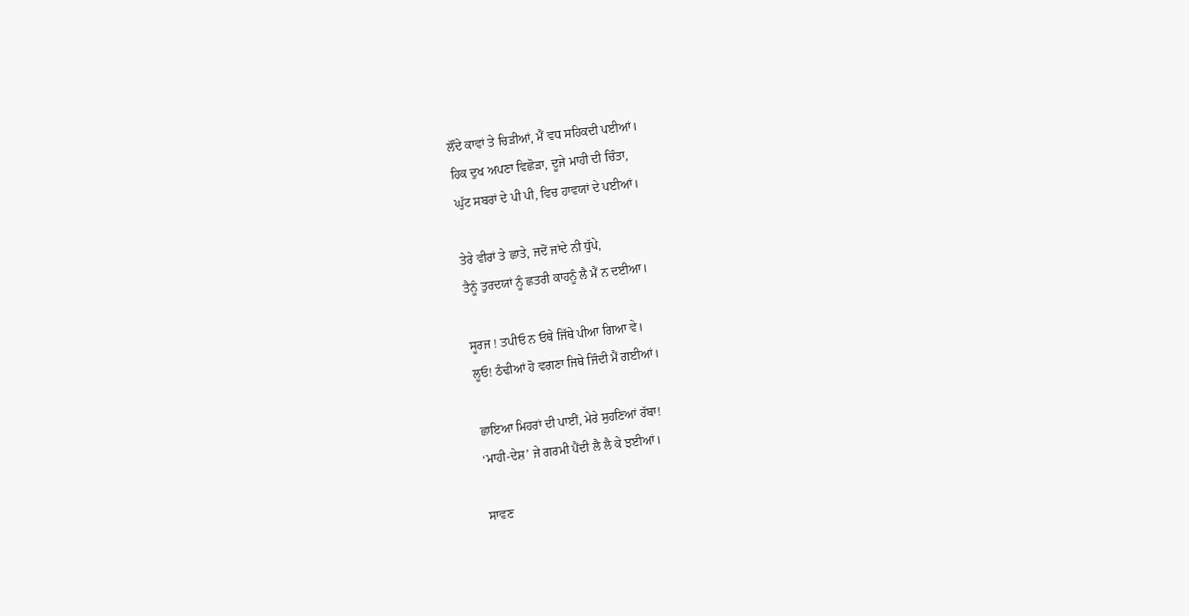ਲੌਂਦੇ ਕਾਵਾਂ ਤੇ ਚਿੜੀਆਂ, ਮੈਂ ਵਧ ਸਹਿਕਦੀ ਪਈਆਂ।
ਹਿਕ ਦੁਖ ਅਪਣਾ ਵਿਛੋੜਾ, ਦੂਜੇ ਮਾਹੀ ਦੀ ਚਿੰਤਾ,
ਘੁੱਟ ਸਬਰਾਂ ਦੇ ਪੀ ਪੀ, ਵਿਚ ਹਾਵਯਾਂ ਦੇ ਪਈਆਂ।

ਤੇਰੇ ਵੀਰਾਂ ਤੇ ਛਾਤੇ, ਜਦੋਂ ਜਾਂਦੇ ਨੀ ਧੁੱਪੇ,
ਤੈਨੂੰ ਤੁਰਦਯਾਂ ਨੂੰ ਛਤਰੀ ਕਾਹਨੂੰ ਲੈ ਮੈਂ ਨ ਦਈਆ।

ਸੂਰਜ ! ਤਪੀਓ ਨ ਓਥੇ ਜਿੱਥੇ ਪੀਆ ਗਿਆ ਵੇ।
ਲੂਓ! ਠੰਢੀਆਂ ਹੋ ਵਗਣਾ ਜਿਥੇ ਜਿੰਦੀ ਮੈਂ ਗਈਆਂ।

ਛਾਇਆ ਮਿਹਰਾਂ ਦੀ ਪਾਈਂ, ਮੇਰੇ ਸੁਹਣਿਆਂ ਰੱਬਾ!
‘ਮਾਹੀ-ਦੇਸ਼’ ਜੇ ਗਰਮੀ ਪੈਂਦੀ ਲੈ ਲੈ ਕੇ ਝਈਆਂ।

ਸਾਵਣ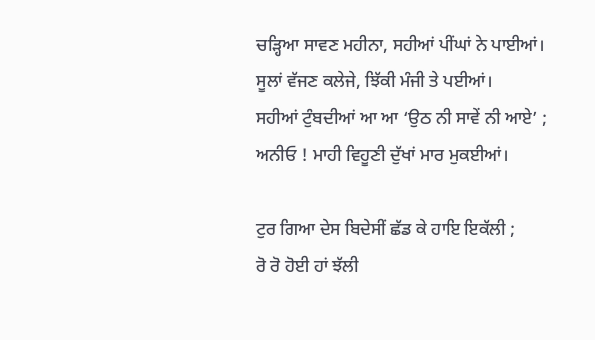ਚੜ੍ਹਿਆ ਸਾਵਣ ਮਹੀਨਾ, ਸਹੀਆਂ ਪੀਂਘਾਂ ਨੇ ਪਾਈਆਂ।
ਸੂਲਾਂ ਵੱਜਣ ਕਲੇਜੇ, ਝਿੱਕੀ ਮੰਜੀ ਤੇ ਪਈਆਂ।
ਸਹੀਆਂ ਟੁੰਬਦੀਆਂ ਆ ਆ ‘ਉਠ ਨੀ ਸਾਵੇਂ ਨੀ ਆਏ’ ;
ਅਨੀਓ ! ਮਾਹੀ ਵਿਹੂਣੀ ਦੁੱਖਾਂ ਮਾਰ ਮੁਕਈਆਂ।

ਟੁਰ ਗਿਆ ਦੇਸ ਬਿਦੇਸੀਂ ਛੱਡ ਕੇ ਹਾਇ ਇਕੱਲੀ ;
ਰੋ ਰੋ ਹੋਈ ਹਾਂ ਝੱਲੀ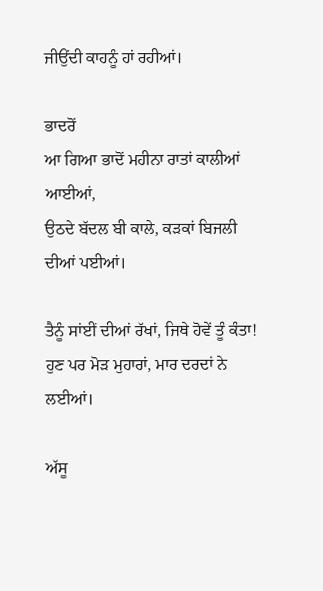ਜੀਉਂਦੀ ਕਾਹਨੂੰ ਹਾਂ ਰਹੀਆਂ।

ਭਾਦਰੋਂ
ਆ ਗਿਆ ਭਾਦੋਂ ਮਹੀਨਾ ਰਾਤਾਂ ਕਾਲੀਆਂ ਆਈਆਂ,
ਉਠਦੇ ਬੱਦਲ ਬੀ ਕਾਲੇ, ਕੜਕਾਂ ਬਿਜਲੀ ਦੀਆਂ ਪਈਆਂ।

ਤੈਨੂੰ ਸਾਂਈਂ ਦੀਆਂ ਰੱਖਾਂ, ਜਿਥੇ ਹੋਵੇਂ ਤੂੰ ਕੰਤਾ!
ਹੁਣ ਪਰ ਮੋੜ ਮੁਹਾਰਾਂ, ਮਾਰ ਦਰਦਾਂ ਨੇ ਲਈਆਂ।

ਅੱਸੂ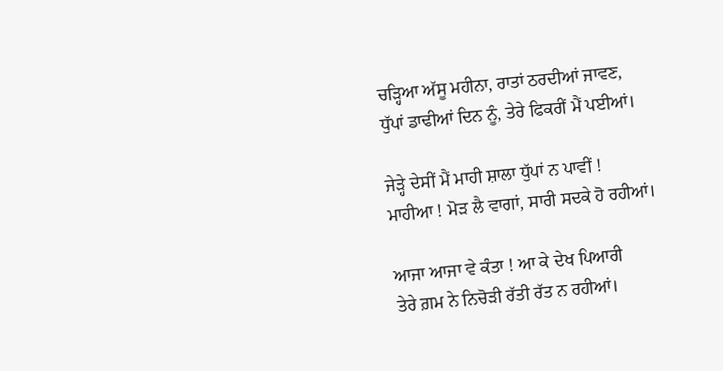ਚੜ੍ਹਿਆ ਅੱਸੂ ਮਹੀਨਾ, ਰਾਤਾਂ ਠਰਦੀਆਂ ਜਾਵਣ,
ਧੁੱਪਾਂ ਡਾਢੀਆਂ ਦਿਨ ਨੂੰ, ਤੇਰੇ ਫਿਕਰੀਂ ਮੈਂ ਪਈਆਂ।

ਜੇੜ੍ਹੇ ਦੇਸੀਂ ਮੈਂ ਮਾਹੀ ਸ਼ਾਲਾ ਧੁੱਪਾਂ ਨ ਪਾਵੀਂ !
ਮਾਹੀਆ ! ਮੋੜ ਲੈ ਵਾਗਾਂ, ਸਾਰੀ ਸਦਕੇ ਹੋ ਰਹੀਆਂ।

ਆਜਾ ਆਜਾ ਵੇ ਕੰਤਾ ! ਆ ਕੇ ਦੇਖ ਪਿਆਰੀ
ਤੇਰੇ ਗ਼ਮ ਨੇ ਨਿਚੋੜੀ ਰੱਤੀ ਰੱਤ ਨ ਰਹੀਆਂ।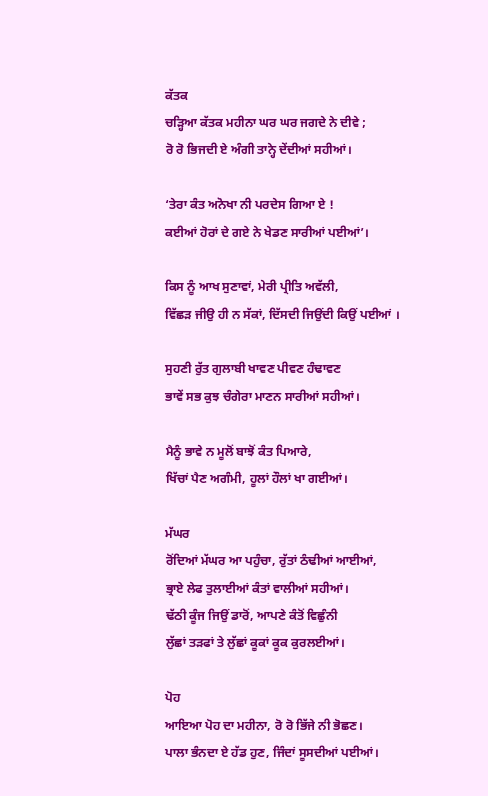ਕੱਤਕ
ਚੜ੍ਹਿਆ ਕੱਤਕ ਮਹੀਨਾ ਘਰ ਘਰ ਜਗਦੇ ਨੇ ਦੀਵੇ ;
ਰੋ ਰੋ ਭਿਜਦੀ ਏ ਅੰਗੀ ਤਾਨ੍ਹੇ ਦੇਂਦੀਆਂ ਸਹੀਆਂ।

‘ਤੇਰਾ ਕੰਤ ਅਨੋਖਾ ਨੀ ਪਰਦੇਸ ਗਿਆ ਏ !
ਕਈਆਂ ਹੋਰਾਂ ਦੇ ਗਏ ਨੇ ਖੇਡਣ ਸਾਰੀਆਂ ਪਈਆਂ’।

ਕਿਸ ਨੂੰ ਆਖ ਸੁਣਾਵਾਂ, ਮੇਰੀ ਪ੍ਰੀਤਿ ਅਵੱਲੀ,
ਵਿੱਛੜ ਜੀਉ ਹੀ ਨ ਸੱਕਾਂ, ਦਿੱਸਦੀ ਜਿਉਂਦੀ ਕਿਉਂ ਪਈਆਂ ।

ਸੁਹਣੀ ਰੁੱਤ ਗੁਲਾਬੀ ਖਾਵਣ ਪੀਵਣ ਹੰਢਾਵਣ
ਭਾਵੇਂ ਸਭ ਕੁਝ ਚੰਗੇਰਾ ਮਾਣਨ ਸਾਰੀਆਂ ਸਹੀਆਂ।

ਮੈਨੂੰ ਭਾਵੇ ਨ ਮੂਲੋਂ ਬਾਝੋਂ ਕੰਤ ਪਿਆਰੇ,
ਖਿੱਚਾਂ ਪੈਣ ਅਗੰਮੀ, ਹੂਲਾਂ ਹੌਲਾਂ ਖਾ ਗਈਆਂ।

ਮੱਘਰ
ਰੋਂਦਿਆਂ ਮੱਘਰ ਆ ਪਹੁੰਚਾ, ਰੁੱਤਾਂ ਠੰਢੀਆਂ ਆਈਆਂ,
ਭ੍ਰਾਏ ਲੇਫ ਤੁਲਾਈਆਂ ਕੰਤਾਂ ਵਾਲੀਆਂ ਸਹੀਆਂ।
ਢੱਠੀ ਕੂੰਜ ਜਿਉਂ ਡਾਰੋਂ, ਆਪਣੇ ਕੰਤੋਂ ਵਿਛੁੰਨੀ
ਲੁੱਛਾਂ ਤੜਫਾਂ ਤੇ ਲੁੱਛਾਂ ਕੂਕਾਂ ਕੂਕ ਕੁਰਲਈਆਂ।

ਪੋਹ
ਆਇਆ ਪੋਹ ਦਾ ਮਹੀਨਾ, ਰੋ ਰੋ ਭਿੱਜੇ ਨੀ ਭੋਛਣ।
ਪਾਲਾ ਭੰਨਦਾ ਏ ਹੱਡ ਹੁਣ, ਜਿੰਦਾਂ ਸੂਸਦੀਆਂ ਪਈਆਂ।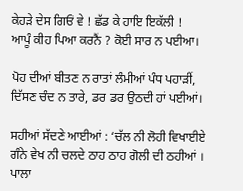ਕੇਹੜੇ ਦੇਸ ਗਿਓਂ ਵੇ ! ਛੱਡ ਕੇ ਹਾਇ ਇਕੱਲੀ !
ਆਪੂੰ ਕੀਹ ਪਿਆ ਕਰਨੈਂ ? ਕੋਈ ਸਾਰ ਨ ਪਈਆ।

ਪੋਹ ਦੀਆਂ ਬੀਤਣ ਨ ਰਾਤਾਂ ਲੰਮੀਆਂ ਪੰਧ ਪਹਾੜੀਂ,
ਦਿੱਸਣ ਚੰਦ ਨ ਤਾਰੇ, ਡਰ ਡਰ ਉਠਦੀ ਹਾਂ ਪਈਆਂ।

ਸਹੀਆਂ ਸੱਦਣੇ ਆਈਆਂ : ‘ਚੱਲ ਨੀ ਲੋਹੀ ਵਿਖਾਈਏ
ਗੰਨੇ ਵੇਖ ਨੀ ਚਲਦੇ ਠਾਹ ਠਾਹ ਗੋਲੀ ਦੀ ਠਹੀਆਂ ।
ਪਾਲਾ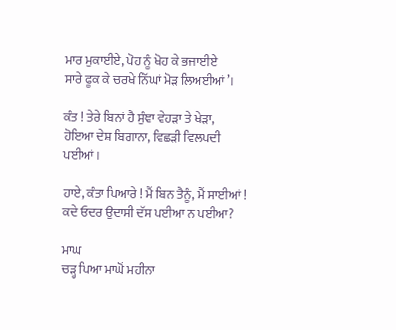ਮਾਰ ਮੁਕਾਈਏ, ਪੋਹ ਨੂੰ ਖੋਹ ਕੇ ਭਜਾਈਏ
ਸਾਰੇ ਫੂਕ ਕੇ ਚਰਖੇ ਨਿੱਘਾਂ ਮੋੜ ਲਿਅਈਆਂ’।

ਕੰਤ ! ਤੇਰੇ ਬਿਨਾਂ ਹੈ ਸੁੰਞਾ ਵੇਹੜਾ ਤੇ ਖੇੜਾ,
ਹੋਇਆ ਦੇਸ਼ ਬਿਗਾਨਾ, ਵਿਛੜੀ ਵਿਲਪਦੀ ਪਈਆਂ।

ਹਾਏ, ਕੰਤਾ ਪਿਆਰੇ ! ਮੈਂ ਬਿਨ ਤੈਨੂੰ, ਮੈਂ ਸਾਈਆਂ !
ਕਦੇ ਓਦਰ ਉਦਾਸੀ ਦੱਸ ਪਈਆ ਨ ਪਈਆ?

ਮਾਘ
ਚੜ੍ਹ ਪਿਆ ਮਾਘੋਂ ਮਹੀਨਾ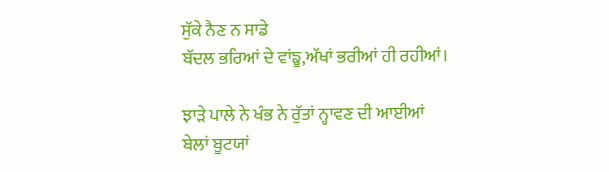ਸੁੱਕੇ ਨੈਣ ਨ ਸਾਡੇ
ਬੱਦਲ ਭਰਿਆਂ ਦੇ ਵਾਂਙੂ,ਅੱਖਾਂ ਭਰੀਆਂ ਹੀ ਰਹੀਆਂ।

ਝਾੜੇ ਪਾਲੇ ਨੇ ਖੰਭ ਨੇ ਰੁੱਤਾਂ ਨ੍ਹਾਵਣ ਦੀ ਆਈਆਂ
ਬੇਲਾਂ ਬੂਟਯਾਂ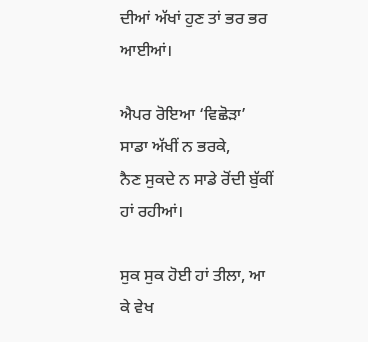ਦੀਆਂ ਅੱਖਾਂ ਹੁਣ ਤਾਂ ਭਰ ਭਰ ਆਈਆਂ।

ਐਪਰ ਰੋਇਆ ‘ਵਿਛੋੜਾ’ ਸਾਡਾ ਅੱਖੀਂ ਨ ਭਰਕੇ,
ਨੈਣ ਸੁਕਦੇ ਨ ਸਾਡੇ ਰੋਂਦੀ ਬੁੱਕੀਂ ਹਾਂ ਰਹੀਆਂ।

ਸੁਕ ਸੁਕ ਹੋਈ ਹਾਂ ਤੀਲਾ, ਆ ਕੇ ਵੇਖ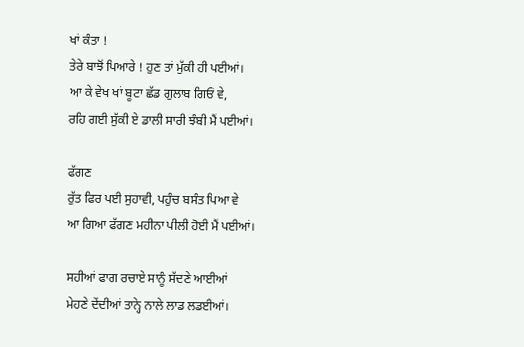ਖਾਂ ਕੰਤਾ !
ਤੇਰੇ ਬਾਝੋਂ ਪਿਆਰੇ ! ਹੁਣ ਤਾਂ ਮੁੱਕੀ ਹੀ ਪਈਆਂ।
ਆ ਕੇ ਵੇਖ ਖਾਂ ਬੂਟਾ ਛੱਡ ਗੁਲਾਬ ਗਿਓਂ ਵੇ,
ਰਹਿ ਗਈ ਸੁੱਕੀ ਏ ਡਾਲੀ ਸਾਰੀ ਝੰਬੀ ਮੈਂ ਪਈਆਂ।

ਫੱਗਣ
ਰੁੱਤ ਫਿਰ ਪਈ ਸੁਹਾਵੀ, ਪਹੁੰਚ ਬਸੰਤ ਪਿਆ ਵੇ
ਆ ਗਿਆ ਫੱਗਣ ਮਹੀਨਾ ਪੀਲੀ ਹੋਈ ਮੈਂ ਪਈਆਂ।

ਸਹੀਆਂ ਫਾਗ ਰਚਾਏ ਸਾਨੂੰ ਸੱਦਣੇ ਆਈਆਂ
ਮੇਹਣੇ ਦੇਂਦੀਆਂ ਤਾਨ੍ਹੇ ਨਾਲੇ ਲਾਡ ਲਡਈਆਂ।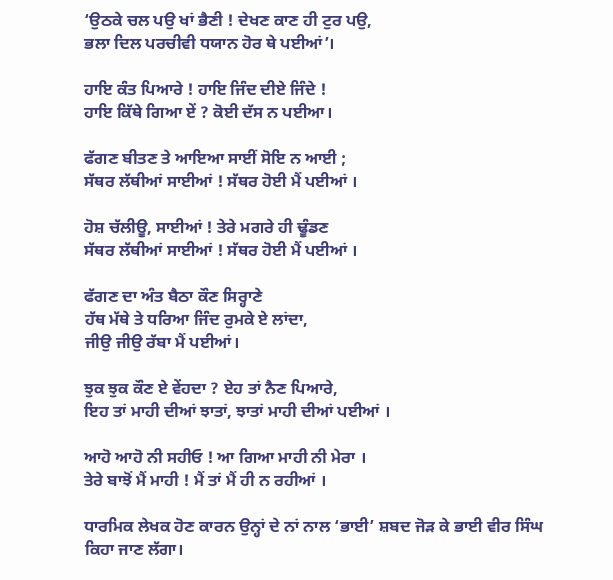‘ਉਠਕੇ ਚਲ ਪਉ ਖਾਂ ਭੈਣੀ ! ਦੇਖਣ ਕਾਣ ਹੀ ਟੁਰ ਪਉ,
ਭਲਾ ਦਿਲ ਪਰਚੀਵੀ ਧਯਾਨ ਹੋਰ ਥੇ ਪਈਆਂ’।

ਹਾਇ ਕੰਤ ਪਿਆਰੇ ! ਹਾਇ ਜਿੰਦ ਦੀਏ ਜਿੰਦੇ !
ਹਾਇ ਕਿੱਥੇ ਗਿਆ ਏਂ ? ਕੋਈ ਦੱਸ ਨ ਪਈਆ।

ਫੱਗਣ ਬੀਤਣ ਤੇ ਆਇਆ ਸਾਈਂ ਸੋਇ ਨ ਆਈ ;
ਸੱਥਰ ਲੱਥੀਆਂ ਸਾਈਆਂ ! ਸੱਥਰ ਹੋਈ ਮੈਂ ਪਈਆਂ ।

ਹੋਸ਼ ਚੱਲੀਊ, ਸਾਈਆਂ ! ਤੇਰੇ ਮਗਰੇ ਹੀ ਢੂੰਡਣ
ਸੱਥਰ ਲੱਥੀਆਂ ਸਾਈਆਂ ! ਸੱਥਰ ਹੋਈ ਮੈਂ ਪਈਆਂ ।

ਫੱਗਣ ਦਾ ਅੰਤ ਬੈਠਾ ਕੌਣ ਸਿਰ੍ਹਾਣੇ
ਹੱਥ ਮੱਥੇ ਤੇ ਧਰਿਆ ਜਿੰਦ ਰੁਮਕੇ ਏ ਲਾਂਦਾ,
ਜੀਉ ਜੀਉ ਰੱਬਾ ਮੈਂ ਪਈਆਂ।

ਝੁਕ ਝੁਕ ਕੌਣ ਏ ਵੇਂਹਦਾ ? ਏਹ ਤਾਂ ਨੈਣ ਪਿਆਰੇ,
ਇਹ ਤਾਂ ਮਾਹੀ ਦੀਆਂ ਝਾਤਾਂ, ਝਾਤਾਂ ਮਾਹੀ ਦੀਆਂ ਪਈਆਂ ।

ਆਹੋ ਆਹੋ ਨੀ ਸਹੀਓ ! ਆ ਗਿਆ ਮਾਹੀ ਨੀ ਮੇਰਾ ।
ਤੇਰੇ ਬਾਝੋਂ ਮੈਂ ਮਾਹੀ ! ਮੈਂ ਤਾਂ ਮੈਂ ਹੀ ਨ ਰਹੀਆਂ ।

ਧਾਰਮਿਕ ਲੇਖਕ ਹੋਣ ਕਾਰਨ ਉਨ੍ਹਾਂ ਦੇ ਨਾਂ ਨਾਲ ‘ਭਾਈ’ ਸ਼ਬਦ ਜੋੜ ਕੇ ਭਾਈ ਵੀਰ ਸਿੰਘ ਕਿਹਾ ਜਾਣ ਲੱਗਾ।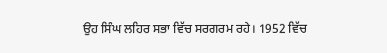ਉਹ ਸਿੰਘ ਲਹਿਰ ਸਭਾ ਵਿੱਚ ਸਰਗਰਮ ਰਹੇ। 1952 ਵਿੱਚ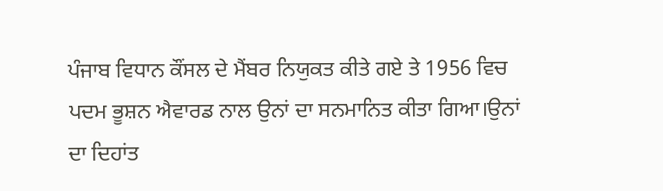ਪੰਜਾਬ ਵਿਧਾਨ ਕੌਂਸਲ ਦੇ ਮੈਂਬਰ ਨਿਯੁਕਤ ਕੀਤੇ ਗਏ ਤੇ 1956 ਵਿਚ ਪਦਮ ਭੂਸ਼ਨ ਐਵਾਰਡ ਨਾਲ ਉਨਾਂ ਦਾ ਸਨਮਾਨਿਤ ਕੀਤਾ ਗਿਆ।ਉਨਾਂ ਦਾ ਦਿਹਾਂਤ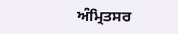ਅੰਮ੍ਰਿਤਸਰ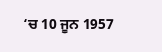‘ਚ 10 ਜੂਨ 1957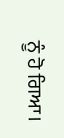ਨੂੰ ਹੋ ਗਿਆ।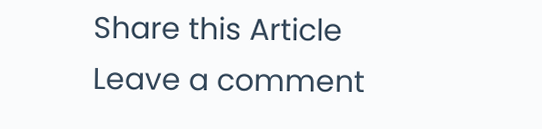Share this Article
Leave a comment